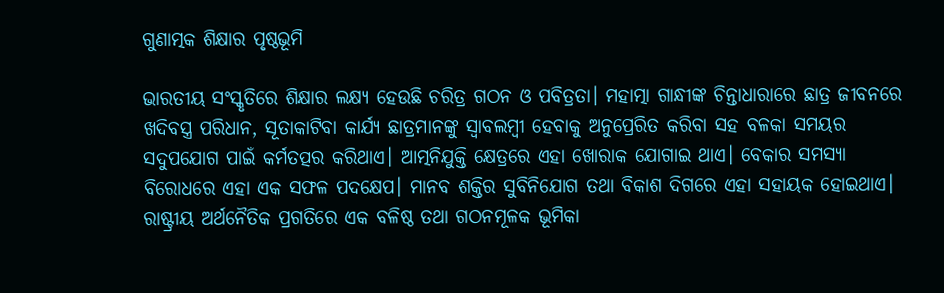ଗୁଣାତ୍ମକ ଶିକ୍ଷାର ପୃଷ୍ଠଭୂମି

ଭାରତୀୟ ସଂସ୍କୃତିରେ ଶିକ୍ଷାର ଲକ୍ଷ୍ୟ ହେଉଛି ଚରିତ୍ର ଗଠନ ଓ ପବିତ୍ରତା। ମହାତ୍ମା ଗାନ୍ଧୀଙ୍କ ଚିନ୍ତାଧାରାରେ ଛାତ୍ର ଜୀବନରେ ଖଦିବସ୍ତ୍ର ପରିଧାନ, ସୂତାକାଟିବା କାର୍ଯ୍ୟ ଛାତ୍ରମାନଙ୍କୁ ସ୍ବାବଲମ୍ବୀ ହେବାକୁ ଅନୁପ୍ରେରିତ କରିବା ସହ ବଳକା ସମୟର ସଦୁପଯୋଗ ପାଇଁ କର୍ମତତ୍ପର କରିଥାଏ। ଆତ୍ମନିଯୁକ୍ତି କ୍ଷେତ୍ରରେ ଏହା ଖୋରାକ ଯୋଗାଇ ଥାଏ। ବେକାର ସମସ୍ୟା ବିରୋଧରେ ଏହା ଏକ ସଫଳ ପଦକ୍ଷେପ। ମାନବ ଶକ୍ତିର ସୁବିନିଯୋଗ ତଥା ବିକାଶ ଦିଗରେ ଏହା ସହାୟକ ହୋଇଥାଏ। ରାଷ୍ଟ୍ରୀୟ ଅର୍ଥନୈତିକ ପ୍ରଗତିରେ ଏକ ବଳିଷ୍ଠ ତଥା ଗଠନମୂଳକ ଭୂମିକା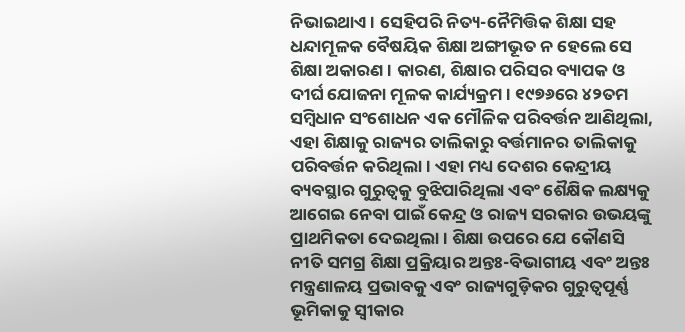ନିଭାଇଥାଏ। ସେହିପରି ନିତ୍ୟ-ନୈମିତ୍ତିକ ଶିକ୍ଷା ସହ ଧନ୍ଦାମୂଳକ ବୈଷୟିକ ଶିକ୍ଷା ଅଙ୍ଗୀଭୂତ ନ ହେଲେ ସେ ଶିକ୍ଷା ଅକାରଣ। କାରଣ, ଶିକ୍ଷାର ପରିସର ବ୍ୟାପକ ଓ ଦୀର୍ଘ ଯୋଜନା ମୂଳକ କାର୍ଯ୍ୟକ୍ରମ। ୧୯୭୬ରେ ୪୨ତମ ସମ୍ବିଧାନ ସଂଶୋଧନ ଏକ ମୌଳିକ ପରିବର୍ତ୍ତନ ଆଣିଥିଲା, ଏହା ଶିକ୍ଷାକୁ ରାଜ୍ୟର ତାଲିକାରୁ ବର୍ତ୍ତମାନର ତାଲିକାକୁ ପରିବର୍ତ୍ତନ କରିଥିଲା। ଏହା ମଧ୍ୟ ଦେଶର କେନ୍ଦ୍ରୀୟ ବ୍ୟବସ୍ଥାର ଗୁରୁତ୍ୱକୁ ବୁଝିପାରିଥିଲା ଏବଂ ଶୈକ୍ଷିକ ଲକ୍ଷ୍ୟକୁ ଆଗେଇ ନେବା ପାଇଁ କେନ୍ଦ୍ର ଓ ରାଜ୍ୟ ସରକାର ଉଭୟଙ୍କୁ ପ୍ରାଥମିକତା ଦେଇଥିଲା। ଶିକ୍ଷା ଉପରେ ଯେ କୌଣସି ନୀତି ସମଗ୍ର ଶିକ୍ଷା ପ୍ରକ୍ରିୟାର ଅନ୍ତଃ-ବିଭାଗୀୟ ଏବଂ ଅନ୍ତଃ ମନ୍ତ୍ରଣାଳୟ ପ୍ରଭାବକୁ ଏବଂ ରାଜ୍ୟଗୁଡ଼ିକର ଗୁରୁତ୍ୱପୂର୍ଣ୍ଣ ଭୂମିକାକୁ ସ୍ବୀକାର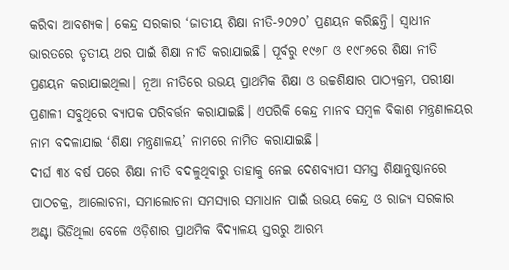କରିବା ଆବଶ୍ୟକ। କେନ୍ଦ୍ର ସରକାର ‘ଜାତୀୟ ଶିକ୍ଷା ନୀତି-୨୦୨୦’ ପ୍ରଣୟନ କରିଛନ୍ତି। ସ୍ବାଧୀନ ଭାରତରେ ତୃତୀୟ ଥର ପାଇଁ ଶିକ୍ଷା ନୀତି କରାଯାଇଛି। ପୂର୍ବରୁ ୧୯୬୮ ଓ ୧୯୮୬ରେ ଶିକ୍ଷା ନୀତି ପ୍ରଣୟନ କରାଯାଇଥିଲା। ନୂଆ ନୀତିରେ ଉଭୟ ପ୍ରାଥମିକ ଶିକ୍ଷା ଓ ଉଚ୍ଚଶିକ୍ଷାର ପାଠ୍ୟକ୍ରମ, ପରୀକ୍ଷା ପ୍ରଣାଳୀ ସବୁଥିରେ ବ୍ୟାପକ ପରିବର୍ତ୍ତନ କରାଯାଇଛି। ଏପରିକି କେନ୍ଦ୍ର ମାନବ ସମ୍ବଳ ବିକାଶ ମନ୍ତ୍ରଣାଳୟର ନାମ ବଦଳାଯାଇ ‘ଶିକ୍ଷା ମନ୍ତ୍ରଣାଳୟ’ ନାମରେ ନାମିତ କରାଯାଇଛି।
ଦୀର୍ଘ ୩୪ ବର୍ଷ ପରେ ଶିକ୍ଷା ନୀତି ବଦଳୁଥିବାରୁ ତାହାକୁ ନେଇ ଦେଶବ୍ୟାପୀ ସମସ୍ତ ଶିକ୍ଷାନୁଷ୍ଠାନରେ ପାଠଚକ୍ର, ଆଲୋଚନା, ସମାଲୋଚନା ସମସ୍ୟାର ସମାଧାନ ପାଇଁ ଉଭୟ କେନ୍ଦ୍ର ଓ ରାଜ୍ୟ ସରକାର ଅଣ୍ଟା ଭିଡିଥିଲା ବେଳେ ଓଡ଼ିଶାର ପ୍ରାଥମିକ ବିଦ୍ୟାଳୟ ସ୍ତରରୁ ଆରମ୍ଭ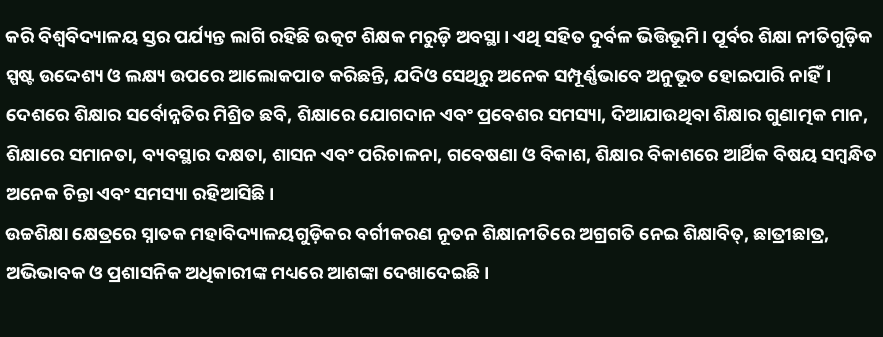କରି ବିଶ୍ୱବିଦ୍ୟାଳୟ ସ୍ତର ପର୍ଯ୍ୟନ୍ତ ଲାଗି ରହିଛି ଉତ୍କଟ ଶିକ୍ଷକ ମରୁଡ଼ି ଅବସ୍ଥା। ଏଥି ସହିତ ଦୁର୍ବଳ ଭିତ୍ତିଭୂମି। ପୂର୍ବର ଶିକ୍ଷା ନୀତିଗୁଡ଼ିକ ସ୍ପଷ୍ଟ ଉଦ୍ଦେଶ୍ୟ ଓ ଲକ୍ଷ୍ୟ ଉପରେ ଆଲୋକପାତ କରିଛନ୍ତି, ଯଦିଓ ସେଥିରୁ ଅନେକ ସମ୍ପୂର୍ଣ୍ଣଭାବେ ଅନୁଭୂତ ହୋଇପାରି ନାହିଁ। ଦେଶରେ ଶିକ୍ଷାର ସର୍ବୋନ୍ନତିର ମିଶ୍ରିତ ଛବି, ଶିକ୍ଷାରେ ଯୋଗଦାନ ଏବଂ ପ୍ରବେଶର ସମସ୍ୟା, ଦିଆଯାଉଥିବା ଶିକ୍ଷାର ଗୁଣାତ୍ମକ ମାନ, ଶିକ୍ଷାରେ ସମାନତା, ବ୍ୟବସ୍ଥାର ଦକ୍ଷତା, ଶାସନ ଏବଂ ପରିଚାଳନା, ଗବେଷଣା ଓ ବିକାଶ, ଶିକ୍ଷାର ବିକାଶରେ ଆର୍ଥିକ ବିଷୟ ସମ୍ବନ୍ଧିତ ଅନେକ ଚିନ୍ତା ଏବଂ ସମସ୍ୟା ରହିଆସିଛି।
ଉଚ୍ଚଶିକ୍ଷା କ୍ଷେତ୍ରରେ ସ୍ନାତକ ମହାବିଦ୍ୟାଳୟଗୁଡ଼ିକର ବର୍ଗୀକରଣ ନୂତନ ଶିକ୍ଷାନୀତିରେ ଅଗ୍ରଗତି ନେଇ ଶିକ୍ଷାବିତ୍‌, ଛାତ୍ରୀଛାତ୍ର, ଅଭିଭାବକ ଓ ପ୍ରଶାସନିକ ଅଧିକାରୀଙ୍କ ମଧ୍ୟରେ ଆଶଙ୍କା ଦେଖାଦେଇଛି।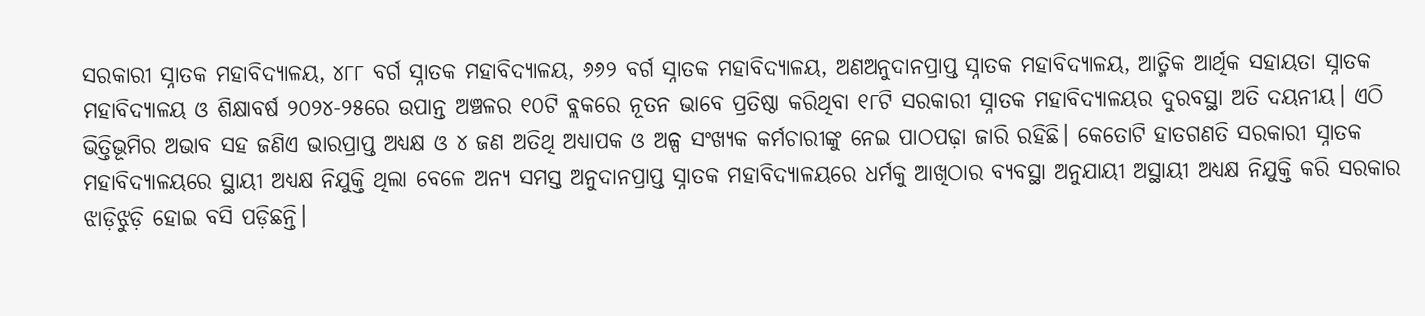ସରକାରୀ ସ୍ନାତକ ମହାବିଦ୍ୟାଳୟ, ୪୮୮ ବର୍ଗ ସ୍ନାତକ ମହାବିଦ୍ୟାଳୟ, ୬୬୨ ବର୍ଗ ସ୍ନାତକ ମହାବିଦ୍ୟାଳୟ, ଅଣଅନୁଦାନପ୍ରାପ୍ତ ସ୍ନାତକ ମହାବିଦ୍ୟାଳୟ, ଆତ୍ମିକ ଆର୍ଥିକ ସହାୟତା ସ୍ନାତକ ମହାବିଦ୍ୟାଳୟ ଓ ଶିକ୍ଷାବର୍ଷ ୨୦୨୪-୨୫ରେ ଉପାନ୍ତ ଅଞ୍ଚଳର ୧୦ଟି ବ୍ଲକରେ ନୂତନ ଭାବେ ପ୍ରତିଷ୍ଠା କରିଥିବା ୧୮ଟି ସରକାରୀ ସ୍ନାତକ ମହାବିଦ୍ୟାଳୟର ଦୁରବସ୍ଥା ଅତି ଦୟନୀୟ। ଏଠି ଭିତ୍ତିଭୂମିର ଅଭାବ ସହ ଜଣିଏ ଭାରପ୍ରାପ୍ତ ଅଧ୍ୟକ୍ଷ ଓ ୪ ଜଣ ଅତିଥି ଅଧ୍ୟାପକ ଓ ଅଳ୍ପ ସଂଖ୍ୟକ କର୍ମଚାରୀଙ୍କୁ ନେଇ ପାଠପଢ଼ା ଜାରି ରହିଛି। କେତୋଟି ହାତଗଣତି ସରକାରୀ ସ୍ନାତକ ମହାବିଦ୍ୟାଳୟରେ ସ୍ଥାୟୀ ଅଧ୍ୟକ୍ଷ ନିଯୁକ୍ତି ଥିଲା ବେଳେ ଅନ୍ୟ ସମସ୍ତ ଅନୁଦାନପ୍ରାପ୍ତ ସ୍ନାତକ ମହାବିଦ୍ୟାଳୟରେ ଧର୍ମକୁ ଆଖିଠାର ବ୍ୟବସ୍ଥା ଅନୁଯାୟୀ ଅସ୍ଥାୟୀ ଅଧ୍ୟକ୍ଷ ନିଯୁକ୍ତି କରି ସରକାର ଝାଡ଼ିଝୁଡ଼ି ହୋଇ ବସି ପଡ଼ିଛନ୍ତି।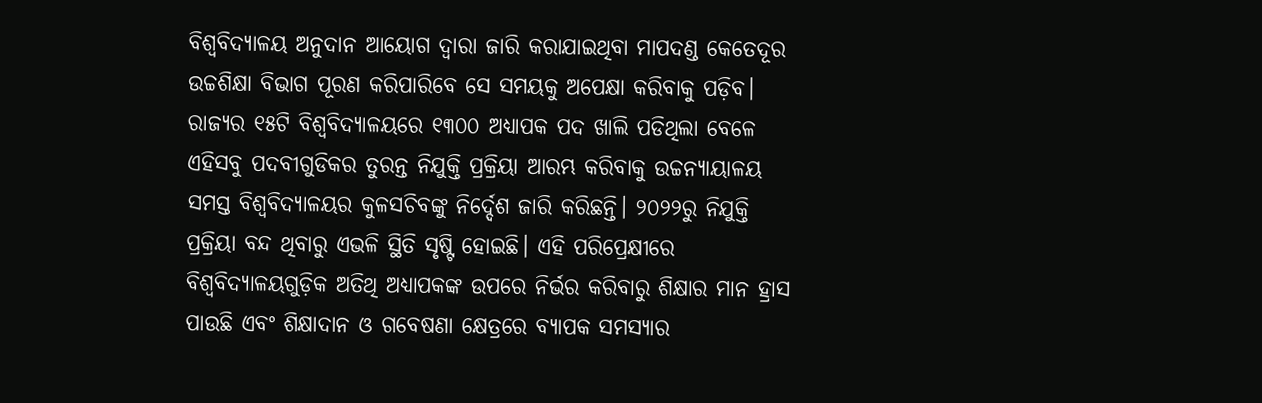ବିଶ୍ୱବିଦ୍ୟାଳୟ ଅନୁଦାନ ଆୟୋଗ ଦ୍ୱାରା ଜାରି କରାଯାଇଥିବା ମାପଦଣ୍ଡ କେତେଦୂର ଉଚ୍ଚଶିକ୍ଷା ବିଭାଗ ପୂରଣ କରିପାରିବେ ସେ ସମୟକୁ ଅପେକ୍ଷା କରିବାକୁ ପଡ଼ିବ।
ରାଜ୍ୟର ୧୫ଟି ବିଶ୍ୱବିଦ୍ୟାଳୟରେ ୧୩୦୦ ଅଧ୍ୟାପକ ପଦ ଖାଲି ପଡିଥିଲା ବେଳେ ଏହିସବୁ ପଦବୀଗୁଡିକର ତୁରନ୍ତ ନିଯୁକ୍ତି ପ୍ରକ୍ରିୟା ଆରମ୍ଭ କରିବାକୁ ଉଚ୍ଚନ୍ୟାୟାଳୟ ସମସ୍ତ ବିଶ୍ୱବିଦ୍ୟାଳୟର କୁଳସଚିବଙ୍କୁ ନିର୍ଦ୍ଦେଶ ଜାରି କରିଛନ୍ତି। ୨୦୨୨ରୁ ନିଯୁକ୍ତି ପ୍ରକ୍ରିୟା ବନ୍ଦ ଥିବାରୁ ଏଭଳି ସ୍ଥିତି ସୃଷ୍ଟି ହୋଇଛି। ଏହି ପରିପ୍ରେକ୍ଷୀରେ ବିଶ୍ୱବିଦ୍ୟାଳୟଗୁଡ଼ିକ ଅତିଥି ଅଧ୍ୟାପକଙ୍କ ଉପରେ ନିର୍ଭର କରିବାରୁ ଶିକ୍ଷାର ମାନ ହ୍ରାସ ପାଉଛି ଏବଂ ଶିକ୍ଷାଦାନ ଓ ଗବେଷଣା କ୍ଷେତ୍ରରେ ବ୍ୟାପକ ସମସ୍ୟାର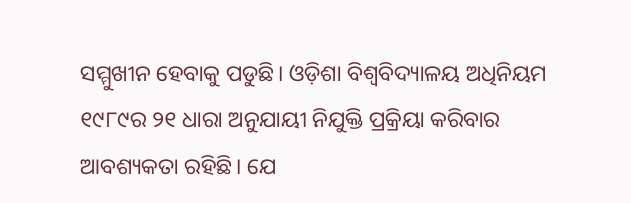ସମ୍ମୁଖୀନ ହେବାକୁ ପଡୁଛି। ଓଡ଼ିଶା ବିଶ୍ୱବିଦ୍ୟାଳୟ ଅଧିନିୟମ ୧୯୮୯ର ୨୧ ଧାରା ଅନୁଯାୟୀ ନିଯୁକ୍ତି ପ୍ରକ୍ରିୟା କରିବାର ଆବଶ୍ୟକତା ରହିଛି। ଯେ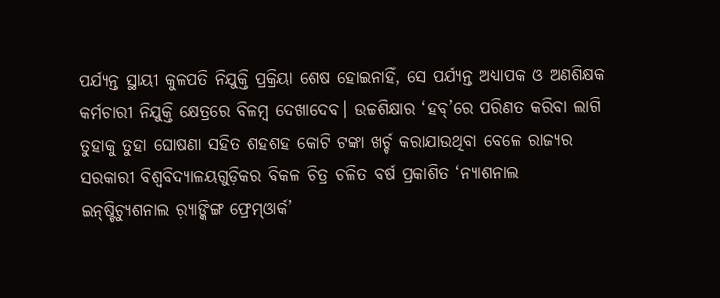ପର୍ଯ୍ୟନ୍ତ ସ୍ଥାୟୀ କୁଳପତି ନିଯୁକ୍ତି ପ୍ରକ୍ରିୟା ଶେଷ ହୋଇନାହିଁ, ସେ ପର୍ଯ୍ୟନ୍ତ ଅଧ୍ୟାପକ ଓ ଅଣଶିକ୍ଷକ କର୍ମଚାରୀ ନିଯୁକ୍ତି କ୍ଷେତ୍ରରେ ବିଳମ୍ବ ଦେଖାଦେବ। ଉଚ୍ଚଶିକ୍ଷାର ‘ହବ୍‌’ରେ ପରିଣତ କରିବା ଲାଗି ତୁହାକୁ ତୁହା ଘୋଷଣା ସହିତ ଶହଶହ କୋଟି ଟଙ୍କା ଖର୍ଚ୍ଚ କରାଯାଉଥିବା ବେଳେ ରାଜ୍ୟର ସରକାରୀ ବିଶ୍ୱବିଦ୍ୟାଳୟଗୁଡ଼ିକର ବିକଳ ଚିତ୍ର ଚଳିତ ବର୍ଷ ପ୍ରକାଶିତ ‘ନ୍ୟାଶନାଲ ଇନ୍‌ଷ୍ଟିଚ୍ୟୁଶନାଲ ର଼୍ୟାଙ୍କିଙ୍ଗ ଫ୍ରେମ୍‌ଓାର୍କ’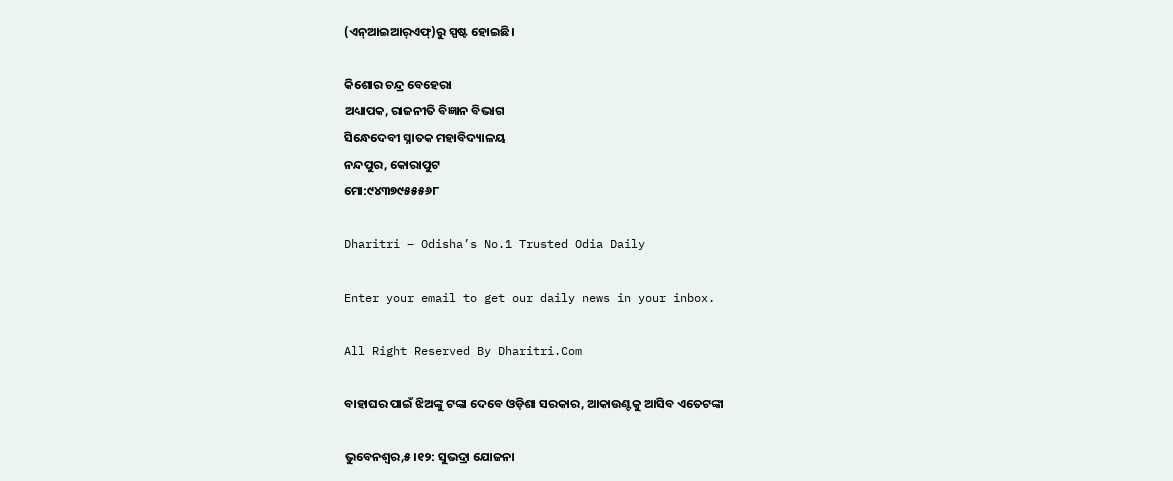(ଏନ୍‌ଆଇଆର୍‌ଏଫ୍‌)ରୁ ସ୍ପଷ୍ଟ ହୋଇଛି।

କିଶୋର ଚନ୍ଦ୍ର ବେହେରା
ଅଧ୍ୟାପକ, ରାଜନୀତି ବିଜ୍ଞାନ ବିଭାଗ
ସିନ୍ଧେଦେବୀ ସ୍ନାତକ ମହାବିଦ୍ୟାଳୟ
ନନ୍ଦପୁର, କୋରାପୁଟ
ମୋ:୯୪୩୭୯୫୫୫୬୮

Dharitri – Odisha’s No.1 Trusted Odia Daily

Enter your email to get our daily news in your inbox.

All Right Reserved By Dharitri.Com

ବାହାଘର ପାଇଁ ଝିଅଙ୍କୁ ଟଙ୍କା ଦେବେ ଓଡ଼ିଶା ସରକାର, ଆକାଉଣ୍ଟକୁ ଆସିବ ଏତେଟଙ୍କା

ଭୁବେନଶ୍ୱର,୫।୧୨: ସୁଭଦ୍ରା ଯୋଜନା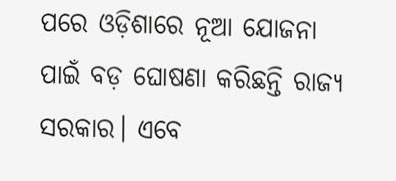ପରେ ଓଡ଼ିଶାରେ ନୂଆ ଯୋଜନା ପାଇଁ ବଡ଼ ଘୋଷଣା କରିଛନ୍ତି ରାଜ୍ୟ ସରକାର। ଏବେ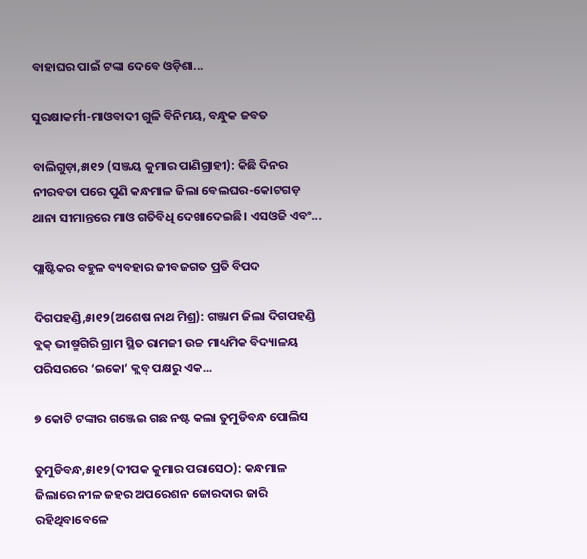ବାହାଘର ପାଇଁ ଟଙ୍କା ଦେବେ ଓଡ଼ିଶା...

ସୁରକ୍ଷାକର୍ମୀ-ମାଓବାଦୀ ଗୁଳି ବିନିମୟ, ବନ୍ଧୁକ ଜବତ

ବାଲିଗୁଡ଼ା,୫ା୧୨ (ସଞ୍ଜୟ କୁମାର ପାଣିଗ୍ରାହୀ): କିଛି ଦିନର ନୀରବତା ପରେ ପୁଣି କନ୍ଧମାଳ ଜିଲା ବେଲଘର-କୋଟଗଡ଼ ଥାନା ସୀମାନ୍ତରେ ମାଓ ଗତିବିଧି ଦେଖାଦେଇଛି। ଏସଓଜି ଏବଂ...

ପ୍ଲାଷ୍ଟିକର ବହୁଳ ବ୍ୟବହାର ଜୀବଜଗତ ପ୍ରତି ବିପଦ

ଦିଗପହଣ୍ଡି,୫ା୧୨(ଅଶେଷ ନାଥ ମିଶ୍ର): ଗଞ୍ଜାମ ଜିଲା ଦିଗପହଣ୍ଡି ବ୍ଲକ୍‌ ଭୀଷ୍ମଗିରି ଗ୍ରାମ ସ୍ଥିତ ରାମଜୀ ଉଚ୍ଚ ମାଧ୍ୟମିକ ବିଦ୍ୟାଳୟ ପରିସରରେ ‘ଇକୋ’ କ୍ଲବ୍‌ ପକ୍ଷରୁ ଏକ...

୭ କୋଟି ଟଙ୍କାର ଗଞ୍ଜେଇ ଗଛ ନଷ୍ଟ କଲା ତୁମୁଡିବନ୍ଧ ପୋଲିସ

ତୁମୁଡିବନ୍ଧ,୫ା୧୨(ଦୀପକ କୁମାର ପରାସେଠ): କନ୍ଧମାଳ ଜିଲାରେ ନୀଳ ଜହର ଅପରେଶନ ଜୋରଦାର ଜାରି ରହିଥିବାବେଳେ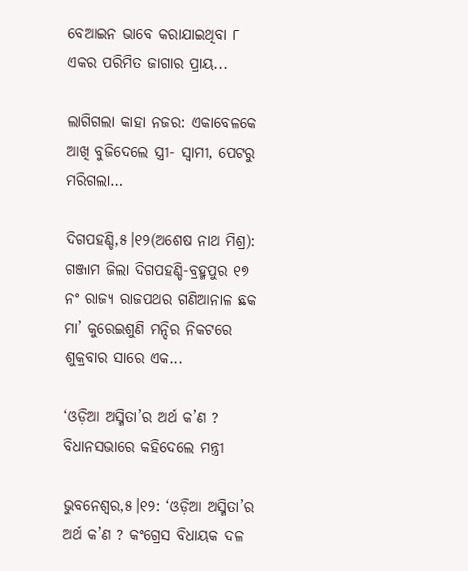ବେଆଇନ ଭାବେ କରାଯାଇଥିବା ୮ ଏକର ପରିମିତ ଜାଗାର ପ୍ରାୟ...

ଲାଗିଗଲା କାହା ନଜର: ଏକାବେଳକେ ଆଖି ବୁଜିଦେଲେ ସ୍ତ୍ରୀ- ସ୍ବାମୀ, ପେଟରୁ ମରିଗଲା…

ଦିଗପହଣ୍ଡି,୫।୧୨(ଅଶେଷ ନାଥ ମିଶ୍ର): ଗଞ୍ଜାମ ଜିଲା ଦିଗପହଣ୍ଡି-ବ୍ରହ୍ମପୁର ୧୭ ନଂ ରାଜ୍ୟ ରାଜପଥର ଗଣିଆନାଳ ଛକ ମା’ କୁରେଇଶୁଣି ମନ୍ଦିର ନିକଟରେ ଶୁକ୍ରବାର ସାରେ ଏକ...

‘ଓଡ଼ିଆ ଅସ୍ମିତା’ର ଅର୍ଥ କ’ଣ ? ବିଧାନସଭାରେ କହିଦେଲେ ମନ୍ତ୍ରୀ

ଭୁବନେଶ୍ୱର,୫।୧୨: ‘ଓଡ଼ିଆ ଅସ୍ମିତା’ର ଅର୍ଥ କ’ଣ ? କଂଗ୍ରେସ ବିଧାୟକ ଦଳ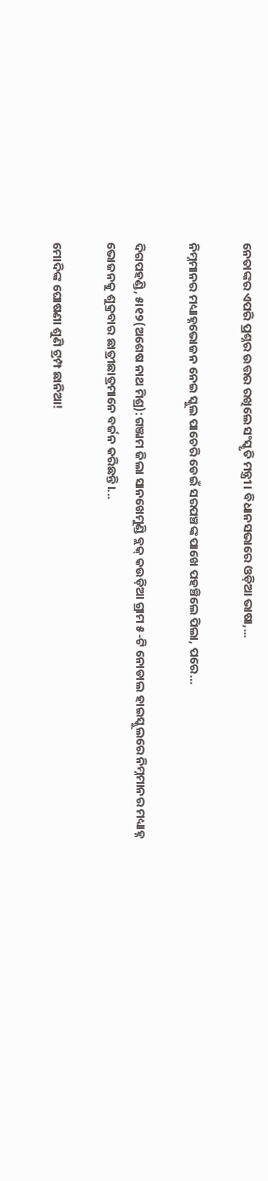ନେତାଙ୍କର ଏପରି ପ୍ରଶ୍ନର ଉତ୍ତର ରଖିଲେ ସଂସ୍କୃତି ମନ୍ତ୍ରୀ। ବିଧାନସଭାରେ ଓଡ଼ିଆ ଭାଷା,...

ନିମ୍ନମାନର ମଧ୍ୟାହ୍ନଭୋଜନ ନେଇ ସ୍କୁଲ ପାଚେରି ଡେଇଁ ସରପଞ୍ଚଙ୍କ ପାଖେ ପହଞ୍ଚିଲେ ପିଲା, ପରେ…

ଦିଗପହଣ୍ଡି, ୫ା୧୨(ଅଶେଷ ନାଥ ମିଶ୍ର):ଗଞ୍ଜାମ ଜିଲା ସାନଖେମୁଣ୍ଡି ବ୍ଲକ୍‌ କଉଡ଼ିଆ ଗ୍ରାମ ୫-ଟି ନୋଡାଲ ହାଇସ୍କୁଲରେ ନିମ୍ନମାନର ମଧ୍ୟାହ୍ନ ଭୋଜନକୁ ଶୁକ୍ରବାର ଛାତ୍ରୀଛାତ୍ରମାନେ ବର୍ଜନ କରିଛନ୍ତି।...

ମୋଦିଙ୍କ ଘୋଷଣା ଶୁଣି ଟ୍ରମ୍ପ ଛାନିଆ!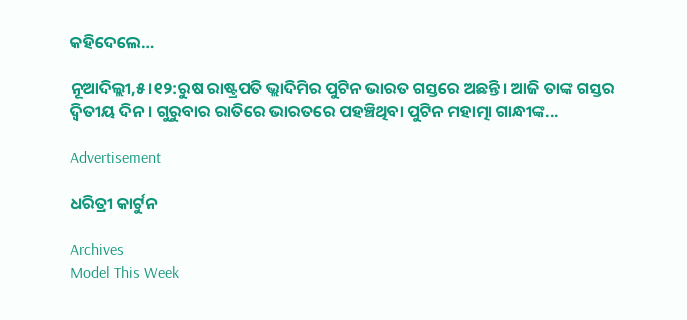କହିଦେଲେ…

ନୂଆଦିଲ୍ଲୀ,୫।୧୨:ରୁଷ ରାଷ୍ଟ୍ରପତି ଭ୍ଲାଦିମିର ପୁଟିନ ଭାରତ ଗସ୍ତରେ ଅଛନ୍ତି। ଆଜି ତାଙ୍କ ଗସ୍ତର ଦ୍ୱିତୀୟ ଦିନ। ଗୁରୁବାର ରାତିରେ ଭାରତରେ ପହଞ୍ଚିଥିବା ପୁଟିନ ମହାତ୍ମା ଗାନ୍ଧୀଙ୍କ...

Advertisement

ଧରିତ୍ରୀ କାର୍ଟୁନ

Archives
Model This Week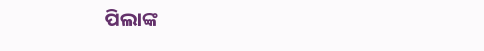ପିଲାଙ୍କ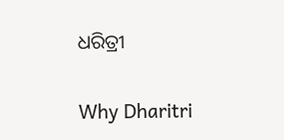ଧରିତ୍ରୀ

Why Dharitri